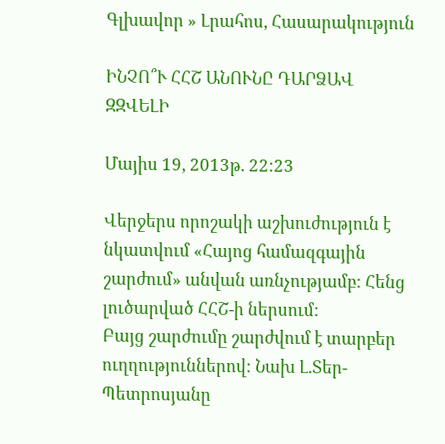Գլխավոր » Լրահոս, Հասարակություն

ԻՆՉՈ՞Ւ ՀՀՇ ԱՆՈՒՆԸ ԴԱՐՁԱՎ ԶԶՎԵԼԻ

Մայիս 19, 2013թ. 22:23

Վերջերս որոշակի աշխուժություն է նկատվում «Հայոց համազգային շարժում» անվան առնչությամբ: Հենց լուծարված ՀՀՇ-ի ներսում:
Բայց շարժումը շարժվում է տարբեր ուղղություններով: Նախ Լ.Տեր-Պետրոսյանը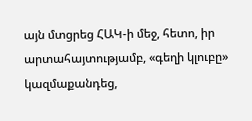այն մտցրեց ՀԱԿ-ի մեջ, հետո, իր արտահայտությամբ, «գեղի կլուբը» կազմաքանդեց,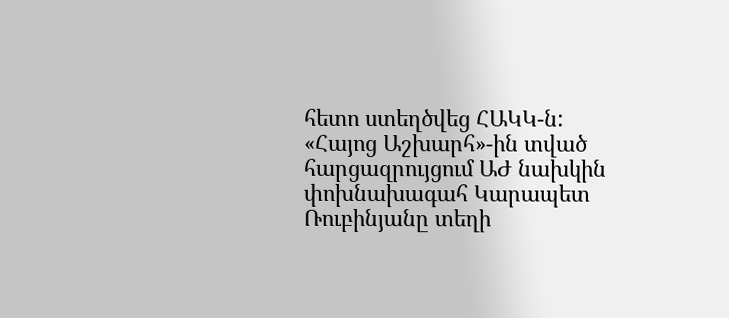հետո ստեղծվեց ՀԱԿԿ-ն:
«Հայոց Աշխարհ»-ին տված հարցազրույցում ԱԺ նախկին փոխնախագահ Կարապետ Ռուբինյանը տեղի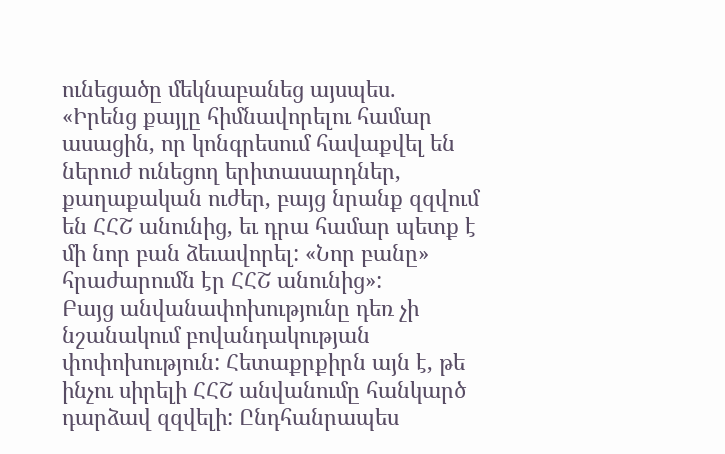ունեցածը մեկնաբանեց այսպես.
«Իրենց քայլը հիմնավորելու համար ասացին, որ կոնգրեսում հավաքվել են ներուժ ունեցող երիտասարդներ, քաղաքական ուժեր, բայց նրանք զզվում են ՀՀՇ անունից, եւ դրա համար պետք է մի նոր բան ձեւավորել: «Նոր բանը» հրաժարումն էր ՀՀՇ անունից»:
Բայց անվանափոխությունը դեռ չի նշանակում բովանդակության փոփոխություն: Հետաքրքիրն այն է, թե ինչու սիրելի ՀՀՇ անվանումը հանկարծ դարձավ զզվելի: Ընդհանրապես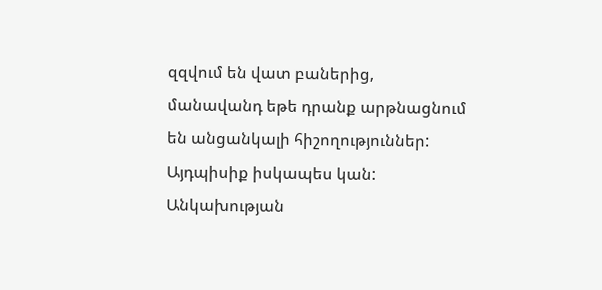զզվում են վատ բաներից, մանավանդ եթե դրանք արթնացնում են անցանկալի հիշողություններ:
Այդպիսիք իսկապես կան: Անկախության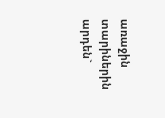առաջին տարիներին արդեն`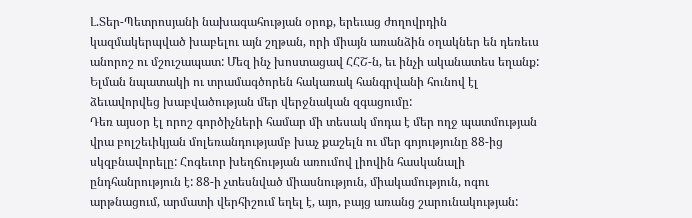Լ.Տեր-Պետրոսյանի նախագահության օրոք, երեւաց ժողովրդին կազմակերպված խաբելու այն շղթան, որի միայն առանձին օղակներ են դեռեւս անորոշ ու մշուշապատ: Մեզ ինչ խոստացավ ՀՀՇ-ն, եւ ինչի ականատես եղանք: Ելման նպատակի ու տրամագծորեն հակառակ հանգրվանի հունով էլ ձեւավորվեց խաբվածության մեր վերջնական զգացումը:
Դեռ այսօր էլ որոշ գործիչների համար մի տեսակ մոդա է մեր ողջ պատմության վրա բոլշեւիկյան մոլեռանդությամբ խաչ քաշելն ու մեր գոյությունը 88-ից սկզբնավորելը: Հոգեւոր խեղճության առումով լիովին հասկանալի ընդհանրություն է: 88-ի չտեսնված միասնություն, միակամություն, ոգու արթնացում, արմատի վերհիշում եղել է, այո, բայց առանց շարունակության: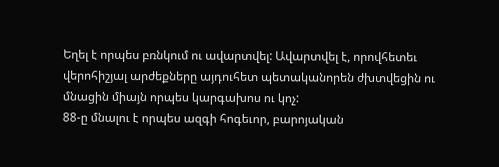Եղել է որպես բռնկում ու ավարտվել: Ավարտվել է, որովհետեւ վերոհիշյալ արժեքները այդուհետ պետականորեն ժխտվեցին ու մնացին միայն որպես կարգախոս ու կոչ:
88-ը մնալու է որպես ազգի հոգեւոր, բարոյական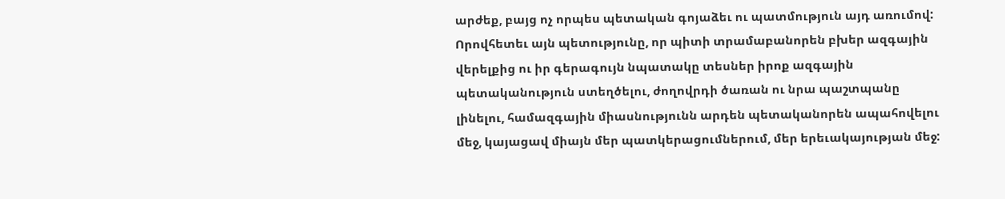արժեք, բայց ոչ որպես պետական գոյաձեւ ու պատմություն այդ առումով: Որովհետեւ այն պետությունը, որ պիտի տրամաբանորեն բխեր ազգային վերելքից ու իր գերագույն նպատակը տեսներ իրոք ազգային պետականություն ստեղծելու, ժողովրդի ծառան ու նրա պաշտպանը լինելու, համազգային միասնությունն արդեն պետականորեն ապահովելու մեջ, կայացավ միայն մեր պատկերացումներում, մեր երեւակայության մեջ: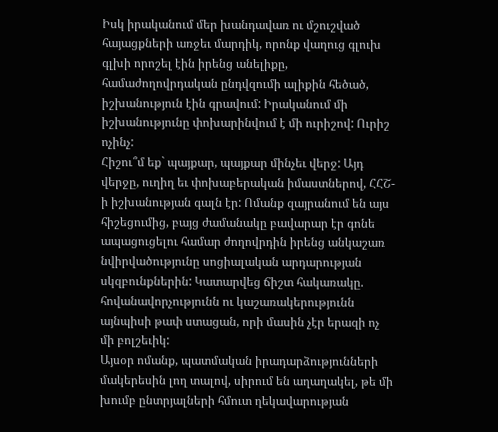Իսկ իրականում մեր խանդավառ ու մշուշված հայացքների առջեւ մարդիկ, որոնք վաղուց գլուխ գլխի որոշել էին իրենց անելիքը, համաժողովրդական ընդվզումի ալիքին հեծած, իշխանություն էին գրավում: Իրականում մի իշխանությունը փոխարինվում է մի ուրիշով: Ուրիշ ոչինչ:
Հիշու՞մ եք` պայքար, պայքար մինչեւ վերջ: Այդ վերջը, ուղիղ եւ փոխաբերական իմաստներով, ՀՀՇ-ի իշխանության գալն էր: Ոմանք զայրանում են այս հիշեցումից, բայց ժամանակը բավարար էր գոնե ապացուցելու համար ժողովրդին իրենց անկաշառ նվիրվածությունը սոցիալական արդարության սկզբունքներին: Կատարվեց ճիշտ հակառակը. հովանավորչությունն ու կաշառակերությունն այնպիսի թափ ստացան, որի մասին չէր երազի ոչ մի բոլշեւիկ:
Այսօր ոմանք, պատմական իրադարձությունների մակերեսին լող տալով, սիրում են աղաղակել, թե մի խումբ ընտրյալների հմուտ ղեկավարության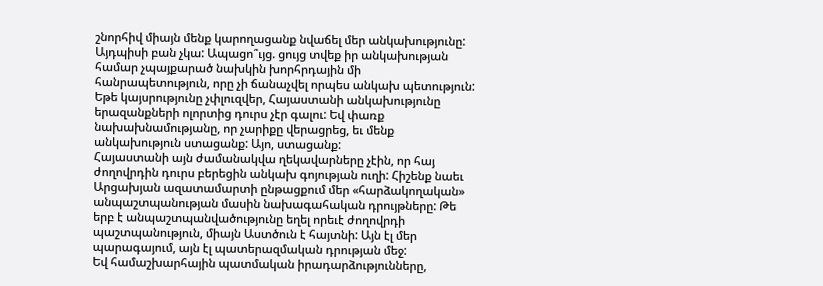շնորհիվ միայն մենք կարողացանք նվաճել մեր անկախությունը:
Այդպիսի բան չկա: Ապացո՞ւյց. ցույց տվեք իր անկախության համար չպայքարած նախկին խորհրդային մի հանրապետություն, որը չի ճանաչվել որպես անկախ պետություն: Եթե կայսրությունը չփլուզվեր, Հայաստանի անկախությունը երազանքների ոլորտից դուրս չէր գալու: Եվ փառք նախախնամությանը, որ չարիքը վերացրեց, եւ մենք անկախություն ստացանք: Այո, ստացանք:
Հայաստանի այն ժամանակվա ղեկավարները չէին, որ հայ ժողովրդին դուրս բերեցին անկախ գոյության ուղի: Հիշենք նաեւ Արցախյան ազատամարտի ընթացքում մեր «հարձակողական» անպաշտպանության մասին նախագահական դրույթները: Թե երբ է անպաշտպանվածությունը եղել որեւէ ժողովրդի պաշտպանություն, միայն Աստծուն է հայտնի: Այն էլ մեր պարագայում, այն էլ պատերազմական դրության մեջ:
Եվ համաշխարհային պատմական իրադարձությունները,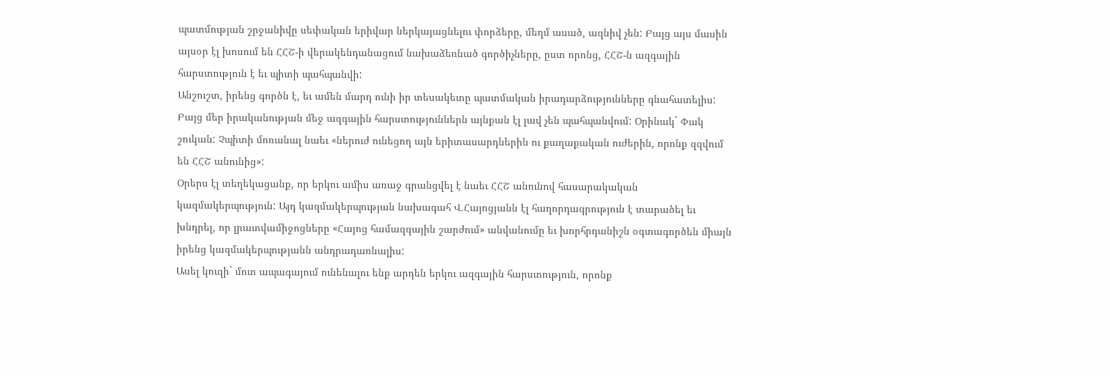պատմության շրջանիվը սեփական երիվար ներկայացնելու փորձերը, մեղմ ասած, ազնիվ չեն: Բայց այս մասին այսօր էլ խոսում են ՀՀՇ-ի վերակենդանացում նախաձեռնած գործիչները, ըստ որոնց, ՀՀՇ-ն ազգային հարստություն է եւ պիտի պահպանվի:
Անշուշտ, իրենց գործն է, եւ ամեն մարդ ունի իր տեսակետը պատմական իրադարձությունները գնահատելիս: Բայց մեր իրականության մեջ ազգային հարստություններն այնքան էլ լավ չեն պահպանվում: Օրինակ` Փակ շուկան: Չպիտի մոռանալ նաեւ «ներուժ ունեցող այն երիտասարդներին ու քաղաքական ուժերին, որոնք զզվում են ՀՀՇ անունից»:
Օրերս էլ տեղեկացանք, որ երկու ամիս առաջ գրանցվել է նաեւ ՀՀՇ անունով հասարակական կազմակերպություն: Այդ կազմակերպության նախագահ Վ.Հայոցյանն էլ հաղորդագրություն է տարածել եւ խնդրել, որ լրատվամիջոցները «Հայոց համազգային շարժում» անվանումը եւ խորհրդանիշն օգտագործեն միայն իրենց կազմակերպությանն անդրադառնալիս:
Ասել կուզի` մոտ ապագայում ունենալու ենք արդեն երկու ազգային հարստություն, որոնք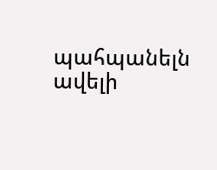պահպանելն ավելի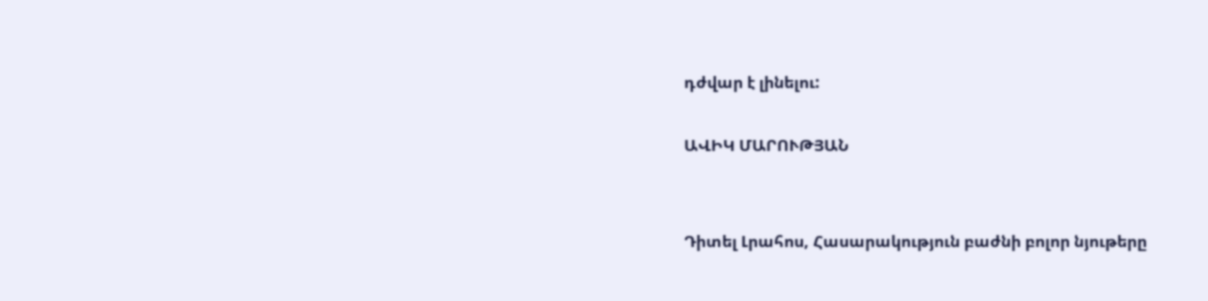դժվար է լինելու:

ԱՎԻԿ ՄԱՐՈՒԹՅԱՆ


Դիտել Լրահոս, Հասարակություն բաժնի բոլոր նյութերը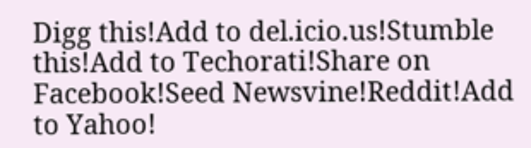Digg this!Add to del.icio.us!Stumble this!Add to Techorati!Share on Facebook!Seed Newsvine!Reddit!Add to Yahoo!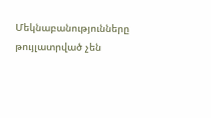Մեկնաբանությունները թույլատրված չեն